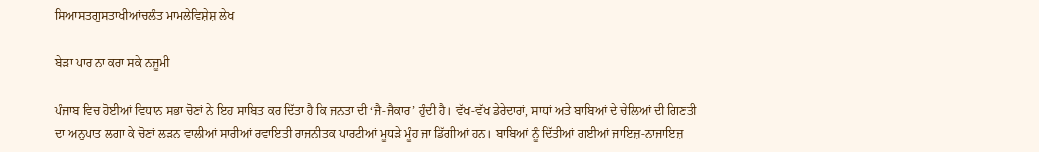ਸਿਆਸਤਗੁਸਤਾਖੀਆਂਚਲੰਤ ਮਾਮਲੇਵਿਸ਼ੇਸ਼ ਲੇਖ

ਬੇੜਾ ਪਾਰ ਨਾ ਕਰਾ ਸਕੇ ਨਜੂਮੀ

ਪੰਜਾਬ ਵਿਚ ਹੋਈਆਂ ਵਿਧਾਨ ਸਭਾ ਚੋਣਾਂ ਨੇ ਇਹ ਸਾਬਿਤ ਕਰ ਦਿੱਤਾ ਹੈ ਕਿ ਜਨਤਾ ਦੀ ‘ਜੈ-ਜੈਕਾਰ’ ਹੁੰਦੀ ਹੈ। ਵੱਖ-ਵੱਖ ਡੇਰੇਦਾਰਾਂ, ਸਾਧਾਂ ਅਤੇ ਬਾਬਿਆਂ ਦੇ ਚੇਲਿਆਂ ਦੀ ਗਿਣਤੀ ਦਾ ਅਨੁਪਾਤ ਲਗਾ ਕੇ ਚੋਣਾਂ ਲੜਨ ਵਾਲੀਆਂ ਸਾਰੀਆਂ ਰਵਾਇਤੀ ਰਾਜਨੀਤਕ ਪਾਰਟੀਆਂ ਮੂਧੜੇ ਮੂੰਹ ਜਾ ਡਿੱਗੀਆਂ ਹਨ। ਬਾਬਿਆਂ ਨੂੰ ਦਿੱਤੀਆਂ ਗਈਆਂ ਜਾਇਜ਼-ਨਾਜਾਇਜ਼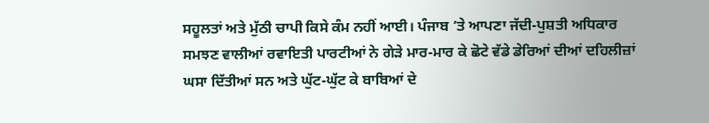ਸਹੂਲਤਾਂ ਅਤੇ ਮੁੱਠੀ ਚਾਪੀ ਕਿਸੇ ਕੰਮ ਨਹੀਂ ਆਈ। ਪੰਜਾਬ ’ਤੇ ਆਪਣਾ ਜੱਦੀ-ਪੁਸ਼ਤੀ ਅਧਿਕਾਰ ਸਮਝਣ ਵਾਲੀਆਂ ਰਵਾਇਤੀ ਪਾਰਟੀਆਂ ਨੇ ਗੇੜੇ ਮਾਰ-ਮਾਰ ਕੇ ਛੋਟੇ ਵੱਡੇ ਡੇਰਿਆਂ ਦੀਆਂ ਦਹਿਲੀਜ਼ਾਂ ਘਸਾ ਦਿੱਤੀਆਂ ਸਨ ਅਤੇ ਘੁੱਟ-ਘੁੱਟ ਕੇ ਬਾਬਿਆਂ ਦੇ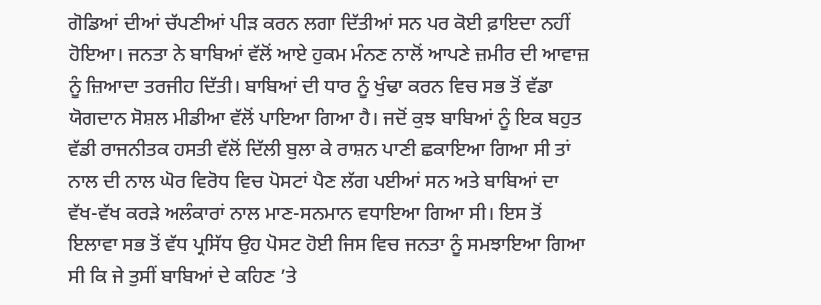ਗੋਡਿਆਂ ਦੀਆਂ ਚੱਪਣੀਆਂ ਪੀੜ ਕਰਨ ਲਗਾ ਦਿੱਤੀਆਂ ਸਨ ਪਰ ਕੋਈ ਫ਼ਾਇਦਾ ਨਹੀਂ ਹੋਇਆ। ਜਨਤਾ ਨੇ ਬਾਬਿਆਂ ਵੱਲੋਂ ਆਏ ਹੁਕਮ ਮੰਨਣ ਨਾਲੋਂ ਆਪਣੇ ਜ਼ਮੀਰ ਦੀ ਆਵਾਜ਼ ਨੂੰ ਜ਼ਿਆਦਾ ਤਰਜੀਹ ਦਿੱਤੀ। ਬਾਬਿਆਂ ਦੀ ਧਾਰ ਨੂੰ ਖੁੰਢਾ ਕਰਨ ਵਿਚ ਸਭ ਤੋਂ ਵੱਡਾ ਯੋਗਦਾਨ ਸੋਸ਼ਲ ਮੀਡੀਆ ਵੱਲੋਂ ਪਾਇਆ ਗਿਆ ਹੈ। ਜਦੋਂ ਕੁਝ ਬਾਬਿਆਂ ਨੂੰ ਇਕ ਬਹੁਤ ਵੱਡੀ ਰਾਜਨੀਤਕ ਹਸਤੀ ਵੱਲੋਂ ਦਿੱਲੀ ਬੁਲਾ ਕੇ ਰਾਸ਼ਨ ਪਾਣੀ ਛਕਾਇਆ ਗਿਆ ਸੀ ਤਾਂ ਨਾਲ ਦੀ ਨਾਲ ਘੋਰ ਵਿਰੋਧ ਵਿਚ ਪੋਸਟਾਂ ਪੈਣ ਲੱਗ ਪਈਆਂ ਸਨ ਅਤੇ ਬਾਬਿਆਂ ਦਾ ਵੱਖ-ਵੱਖ ਕਰੜੇ ਅਲੰਕਾਰਾਂ ਨਾਲ ਮਾਣ-ਸਨਮਾਨ ਵਧਾਇਆ ਗਿਆ ਸੀ। ਇਸ ਤੋਂ ਇਲਾਵਾ ਸਭ ਤੋਂ ਵੱਧ ਪ੍ਰਸਿੱਧ ਉਹ ਪੋਸਟ ਹੋਈ ਜਿਸ ਵਿਚ ਜਨਤਾ ਨੂੰ ਸਮਝਾਇਆ ਗਿਆ ਸੀ ਕਿ ਜੇ ਤੁਸੀਂ ਬਾਬਿਆਂ ਦੇ ਕਹਿਣ ’ਤੇ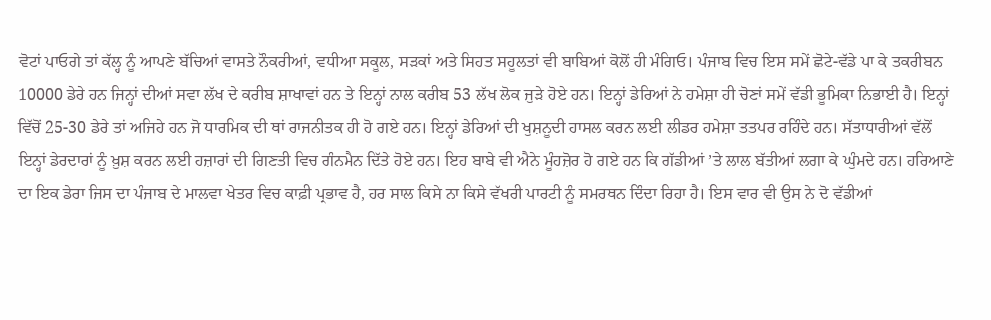ਵੋਟਾਂ ਪਾਓਗੇ ਤਾਂ ਕੱਲ੍ਹ ਨੂੰ ਆਪਣੇ ਬੱਚਿਆਂ ਵਾਸਤੇ ਨੌਕਰੀਆਂ, ਵਧੀਆ ਸਕੂਲ, ਸੜਕਾਂ ਅਤੇ ਸਿਹਤ ਸਹੂਲਤਾਂ ਵੀ ਬਾਬਿਆਂ ਕੋਲੋਂ ਹੀ ਮੰਗਿਓ। ਪੰਜਾਬ ਵਿਚ ਇਸ ਸਮੇਂ ਛੋਟੇ-ਵੱਡੇ ਪਾ ਕੇ ਤਕਰੀਬਨ 10000 ਡੇਰੇ ਹਨ ਜਿਨ੍ਹਾਂ ਦੀਆਂ ਸਵਾ ਲੱਖ ਦੇ ਕਰੀਬ ਸ਼ਾਖਾਵਾਂ ਹਨ ਤੇ ਇਨ੍ਹਾਂ ਨਾਲ ਕਰੀਬ 53 ਲੱਖ ਲੋਕ ਜੁੜੇ ਹੋਏ ਹਨ। ਇਨ੍ਹਾਂ ਡੇਰਿਆਂ ਨੇ ਹਮੇਸ਼ਾ ਹੀ ਚੋਣਾਂ ਸਮੇਂ ਵੱਡੀ ਭੂਮਿਕਾ ਨਿਭਾਈ ਹੈ। ਇਨ੍ਹਾਂ ਵਿੱਚੋਂ 25-30 ਡੇਰੇ ਤਾਂ ਅਜਿਹੇ ਹਨ ਜੋ ਧਾਰਮਿਕ ਦੀ ਥਾਂ ਰਾਜਨੀਤਕ ਹੀ ਹੋ ਗਏ ਹਨ। ਇਨ੍ਹਾਂ ਡੇਰਿਆਂ ਦੀ ਖੁਸ਼ਨੂਦੀ ਹਾਸਲ ਕਰਨ ਲਈ ਲੀਡਰ ਹਮੇਸ਼ਾ ਤਤਪਰ ਰਹਿੰਦੇ ਹਨ। ਸੱਤਾਧਾਰੀਆਂ ਵੱਲੋਂ ਇਨ੍ਹਾਂ ਡੇਰਦਾਰਾਂ ਨੂੰ ਖ਼ੁਸ਼ ਕਰਨ ਲਈ ਹਜ਼ਾਰਾਂ ਦੀ ਗਿਣਤੀ ਵਿਚ ਗੰਨਮੈਨ ਦਿੱਤੇ ਹੋਏ ਹਨ। ਇਹ ਬਾਬੇ ਵੀ ਐਨੇ ਮੂੰਹਜ਼ੋਰ ਹੋ ਗਏ ਹਨ ਕਿ ਗੱਡੀਆਂ ’ਤੇ ਲਾਲ ਬੱਤੀਆਂ ਲਗਾ ਕੇ ਘੁੰਮਦੇ ਹਨ। ਹਰਿਆਣੇ ਦਾ ਇਕ ਡੇਰਾ ਜਿਸ ਦਾ ਪੰਜਾਬ ਦੇ ਮਾਲਵਾ ਖੇਤਰ ਵਿਚ ਕਾਫ਼ੀ ਪ੍ਰਭਾਵ ਹੈ, ਹਰ ਸਾਲ ਕਿਸੇ ਨਾ ਕਿਸੇ ਵੱਖਰੀ ਪਾਰਟੀ ਨੂੰ ਸਮਰਥਨ ਦਿੰਦਾ ਰਿਹਾ ਹੈ। ਇਸ ਵਾਰ ਵੀ ਉਸ ਨੇ ਦੋ ਵੱਡੀਆਂ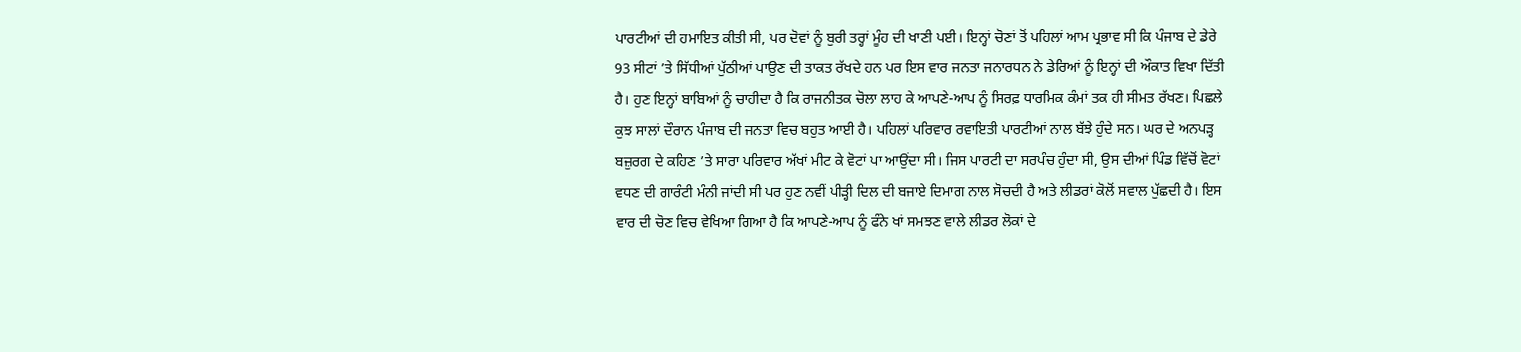ਪਾਰਟੀਆਂ ਦੀ ਹਮਾਇਤ ਕੀਤੀ ਸੀ, ਪਰ ਦੋਵਾਂ ਨੂੰ ਬੁਰੀ ਤਰ੍ਹਾਂ ਮੂੰਹ ਦੀ ਖਾਣੀ ਪਈ। ਇਨ੍ਹਾਂ ਚੋਣਾਂ ਤੋਂ ਪਹਿਲਾਂ ਆਮ ਪ੍ਰਭਾਵ ਸੀ ਕਿ ਪੰਜਾਬ ਦੇ ਡੇਰੇ 93 ਸੀਟਾਂ ’ਤੇ ਸਿੱਧੀਆਂ ਪੁੱਠੀਆਂ ਪਾਉਣ ਦੀ ਤਾਕਤ ਰੱਖਦੇ ਹਨ ਪਰ ਇਸ ਵਾਰ ਜਨਤਾ ਜਨਾਰਧਨ ਨੇ ਡੇਰਿਆਂ ਨੂੰ ਇਨ੍ਹਾਂ ਦੀ ਔਕਾਤ ਵਿਖਾ ਦਿੱਤੀ ਹੈ। ਹੁਣ ਇਨ੍ਹਾਂ ਬਾਬਿਆਂ ਨੂੰ ਚਾਹੀਦਾ ਹੈ ਕਿ ਰਾਜਨੀਤਕ ਚੋਲਾ ਲਾਹ ਕੇ ਆਪਣੇ-ਆਪ ਨੂੰ ਸਿਰਫ਼ ਧਾਰਮਿਕ ਕੰਮਾਂ ਤਕ ਹੀ ਸੀਮਤ ਰੱਖਣ। ਪਿਛਲੇ ਕੁਝ ਸਾਲਾਂ ਦੌਰਾਨ ਪੰਜਾਬ ਦੀ ਜਨਤਾ ਵਿਚ ਬਹੁਤ ਆਈ ਹੈ। ਪਹਿਲਾਂ ਪਰਿਵਾਰ ਰਵਾਇਤੀ ਪਾਰਟੀਆਂ ਨਾਲ ਬੱਝੇ ਹੁੰਦੇ ਸਨ। ਘਰ ਦੇ ਅਨਪੜ੍ਹ ਬਜ਼ੁਰਗ ਦੇ ਕਹਿਣ ’ਤੇ ਸਾਰਾ ਪਰਿਵਾਰ ਅੱਖਾਂ ਮੀਟ ਕੇ ਵੋਟਾਂ ਪਾ ਆਉਂਦਾ ਸੀ। ਜਿਸ ਪਾਰਟੀ ਦਾ ਸਰਪੰਚ ਹੁੰਦਾ ਸੀ, ਉਸ ਦੀਆਂ ਪਿੰਡ ਵਿੱਚੋਂ ਵੋਟਾਂ ਵਧਣ ਦੀ ਗਾਰੰਟੀ ਮੰਨੀ ਜਾਂਦੀ ਸੀ ਪਰ ਹੁਣ ਨਵੀਂ ਪੀੜ੍ਹੀ ਦਿਲ ਦੀ ਬਜਾਏ ਦਿਮਾਗ ਨਾਲ ਸੋਚਦੀ ਹੈ ਅਤੇ ਲੀਡਰਾਂ ਕੋਲੋਂ ਸਵਾਲ ਪੁੱਛਦੀ ਹੈ। ਇਸ ਵਾਰ ਦੀ ਚੋਣ ਵਿਚ ਵੇਖਿਆ ਗਿਆ ਹੈ ਕਿ ਆਪਣੇ-ਆਪ ਨੂੰ ਫੰਨੇ ਖਾਂ ਸਮਝਣ ਵਾਲੇ ਲੀਡਰ ਲੋਕਾਂ ਦੇ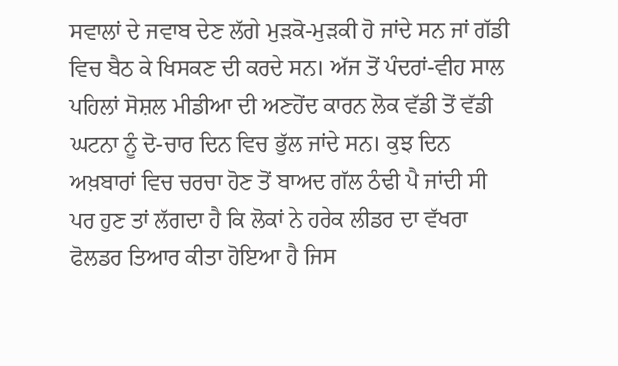ਸਵਾਲਾਂ ਦੇ ਜਵਾਬ ਦੇਣ ਲੱਗੇ ਮੁੜਕੋ-ਮੁੜਕੀ ਹੋ ਜਾਂਦੇ ਸਨ ਜਾਂ ਗੱਡੀ ਵਿਚ ਬੈਠ ਕੇ ਖਿਸਕਣ ਦੀ ਕਰਦੇ ਸਨ। ਅੱਜ ਤੋਂ ਪੰਦਰਾਂ-ਵੀਹ ਸਾਲ ਪਹਿਲਾਂ ਸੋਸ਼ਲ ਮੀਡੀਆ ਦੀ ਅਣਹੋਂਦ ਕਾਰਨ ਲੋਕ ਵੱਡੀ ਤੋਂ ਵੱਡੀ ਘਟਨਾ ਨੂੰ ਦੋ-ਚਾਰ ਦਿਨ ਵਿਚ ਭੁੱਲ ਜਾਂਦੇ ਸਨ। ਕੁਝ ਦਿਨ ਅਖ਼ਬਾਰਾਂ ਵਿਚ ਚਰਚਾ ਹੋਣ ਤੋਂ ਬਾਅਦ ਗੱਲ ਠੰਢੀ ਪੈ ਜਾਂਦੀ ਸੀ ਪਰ ਹੁਣ ਤਾਂ ਲੱਗਦਾ ਹੈ ਕਿ ਲੋਕਾਂ ਨੇ ਹਰੇਕ ਲੀਡਰ ਦਾ ਵੱਖਰਾ ਫੋਲਡਰ ਤਿਆਰ ਕੀਤਾ ਹੋਇਆ ਹੈ ਜਿਸ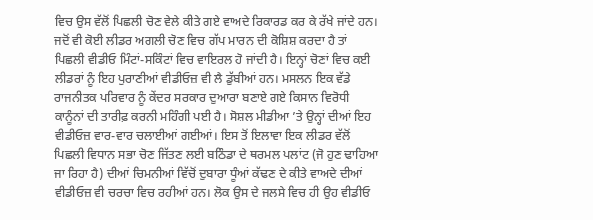ਵਿਚ ਉਸ ਵੱਲੋਂ ਪਿਛਲੀ ਚੋਣ ਵੇਲੇ ਕੀਤੇ ਗਏ ਵਾਅਦੇ ਰਿਕਾਰਡ ਕਰ ਕੇ ਰੱਖੇ ਜਾਂਦੇ ਹਨ। ਜਦੋਂ ਵੀ ਕੋਈ ਲੀਡਰ ਅਗਲੀ ਚੋਣ ਵਿਚ ਗੱਪ ਮਾਰਨ ਦੀ ਕੋਸ਼ਿਸ਼ ਕਰਦਾ ਹੈ ਤਾਂ ਪਿਛਲੀ ਵੀਡੀਓ ਮਿੰਟਾਂ-ਸਕਿੰਟਾਂ ਵਿਚ ਵਾਇਰਲ ਹੋ ਜਾਂਦੀ ਹੈ। ਇਨ੍ਹਾਂ ਚੋਣਾਂ ਵਿਚ ਕਈ ਲੀਡਰਾਂ ਨੂੰ ਇਹ ਪੁਰਾਣੀਆਂ ਵੀਡੀਓਜ਼ ਵੀ ਲੈ ਡੁੱਬੀਆਂ ਹਨ। ਮਸਲਨ ਇਕ ਵੱਡੇ ਰਾਜਨੀਤਕ ਪਰਿਵਾਰ ਨੂੰ ਕੇਂਦਰ ਸਰਕਾਰ ਦੁਆਰਾ ਬਣਾਏ ਗਏ ਕਿਸਾਨ ਵਿਰੋਧੀ ਕਾਨੂੰਨਾਂ ਦੀ ਤਾਰੀਫ਼ ਕਰਨੀ ਮਹਿੰਗੀ ਪਈ ਹੈ। ਸੋਸ਼ਲ ਮੀਡੀਆ ’ਤੇ ਉਨ੍ਹਾਂ ਦੀਆਂ ਇਹ ਵੀਡੀਓਜ਼ ਵਾਰ-ਵਾਰ ਚਲਾਈਆਂ ਗਈਆਂ। ਇਸ ਤੋਂ ਇਲਾਵਾ ਇਕ ਲੀਡਰ ਵੱਲੋਂ ਪਿਛਲੀ ਵਿਧਾਨ ਸਭਾ ਚੋਣ ਜਿੱਤਣ ਲਈ ਬਠਿੰਡਾ ਦੇ ਥਰਮਲ ਪਲਾਂਟ (ਜੋ ਹੁਣ ਢਾਹਿਆ ਜਾ ਰਿਹਾ ਹੈ) ਦੀਆਂ ਚਿਮਨੀਆਂ ਵਿੱਚੋਂ ਦੁਬਾਰਾ ਧੂੰਆਂ ਕੱਢਣ ਦੇ ਕੀਤੇ ਵਾਅਦੇ ਦੀਆਂ ਵੀਡੀਓਜ਼ ਵੀ ਚਰਚਾ ਵਿਚ ਰਹੀਆਂ ਹਨ। ਲੋਕ ਉਸ ਦੇ ਜਲਸੇ ਵਿਚ ਹੀ ਉਹ ਵੀਡੀਓ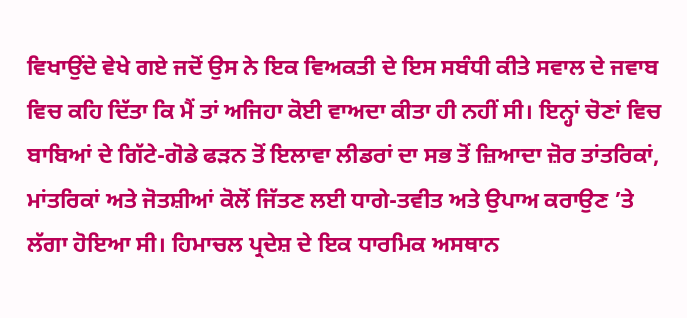ਵਿਖਾਉਂਦੇ ਵੇਖੇ ਗਏ ਜਦੋਂ ਉਸ ਨੇ ਇਕ ਵਿਅਕਤੀ ਦੇ ਇਸ ਸਬੰਧੀ ਕੀਤੇ ਸਵਾਲ ਦੇ ਜਵਾਬ ਵਿਚ ਕਹਿ ਦਿੱਤਾ ਕਿ ਮੈਂ ਤਾਂ ਅਜਿਹਾ ਕੋਈ ਵਾਅਦਾ ਕੀਤਾ ਹੀ ਨਹੀਂ ਸੀ। ਇਨ੍ਹਾਂ ਚੋਣਾਂ ਵਿਚ ਬਾਬਿਆਂ ਦੇ ਗਿੱਟੇ-ਗੋਡੇ ਫੜਨ ਤੋਂ ਇਲਾਵਾ ਲੀਡਰਾਂ ਦਾ ਸਭ ਤੋਂ ਜ਼ਿਆਦਾ ਜ਼ੋਰ ਤਾਂਤਰਿਕਾਂ, ਮਾਂਤਰਿਕਾਂ ਅਤੇ ਜੋਤਸ਼ੀਆਂ ਕੋਲੋਂ ਜਿੱਤਣ ਲਈ ਧਾਗੇ-ਤਵੀਤ ਅਤੇ ਉਪਾਅ ਕਰਾਉਣ ’ਤੇ ਲੱਗਾ ਹੋਇਆ ਸੀ। ਹਿਮਾਚਲ ਪ੍ਰਦੇਸ਼ ਦੇ ਇਕ ਧਾਰਮਿਕ ਅਸਥਾਨ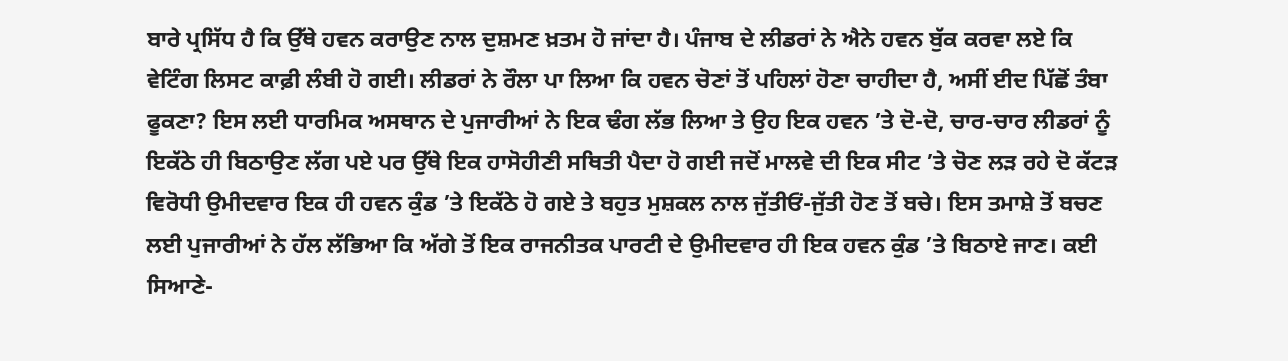ਬਾਰੇ ਪ੍ਰਸਿੱਧ ਹੈ ਕਿ ਉੱਥੇ ਹਵਨ ਕਰਾਉਣ ਨਾਲ ਦੁਸ਼ਮਣ ਖ਼ਤਮ ਹੋ ਜਾਂਦਾ ਹੈ। ਪੰਜਾਬ ਦੇ ਲੀਡਰਾਂ ਨੇ ਐਨੇ ਹਵਨ ਬੁੱਕ ਕਰਵਾ ਲਏ ਕਿ ਵੇਟਿੰਗ ਲਿਸਟ ਕਾਫ਼ੀ ਲੰਬੀ ਹੋ ਗਈ। ਲੀਡਰਾਂ ਨੇ ਰੌਲਾ ਪਾ ਲਿਆ ਕਿ ਹਵਨ ਚੋਣਾਂ ਤੋਂ ਪਹਿਲਾਂ ਹੋਣਾ ਚਾਹੀਦਾ ਹੈ, ਅਸੀਂ ਈਦ ਪਿੱਛੋਂ ਤੰਬਾ ਫੂਕਣਾ? ਇਸ ਲਈ ਧਾਰਮਿਕ ਅਸਥਾਨ ਦੇ ਪੁਜਾਰੀਆਂ ਨੇ ਇਕ ਢੰਗ ਲੱਭ ਲਿਆ ਤੇ ਉਹ ਇਕ ਹਵਨ ’ਤੇ ਦੋ-ਦੋ, ਚਾਰ-ਚਾਰ ਲੀਡਰਾਂ ਨੂੰ ਇਕੱਠੇ ਹੀ ਬਿਠਾਉਣ ਲੱਗ ਪਏ ਪਰ ਉੱਥੇ ਇਕ ਹਾਸੋਹੀਣੀ ਸਥਿਤੀ ਪੈਦਾ ਹੋ ਗਈ ਜਦੋਂ ਮਾਲਵੇ ਦੀ ਇਕ ਸੀਟ ’ਤੇ ਚੋਣ ਲੜ ਰਹੇ ਦੋ ਕੱਟੜ ਵਿਰੋਧੀ ਉਮੀਦਵਾਰ ਇਕ ਹੀ ਹਵਨ ਕੁੰਡ ’ਤੇ ਇਕੱਠੇ ਹੋ ਗਏ ਤੇ ਬਹੁਤ ਮੁਸ਼ਕਲ ਨਾਲ ਜੁੱਤੀਓਂ-ਜੁੱਤੀ ਹੋਣ ਤੋਂ ਬਚੇ। ਇਸ ਤਮਾਸ਼ੇ ਤੋਂ ਬਚਣ ਲਈ ਪੁਜਾਰੀਆਂ ਨੇ ਹੱਲ ਲੱਭਿਆ ਕਿ ਅੱਗੇ ਤੋਂ ਇਕ ਰਾਜਨੀਤਕ ਪਾਰਟੀ ਦੇ ਉਮੀਦਵਾਰ ਹੀ ਇਕ ਹਵਨ ਕੁੰਡ ’ਤੇ ਬਿਠਾਏ ਜਾਣ। ਕਈ ਸਿਆਣੇ-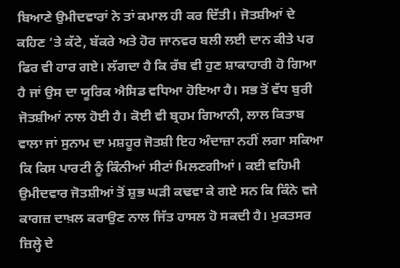ਬਿਆਣੇ ਉਮੀਦਵਾਰਾਂ ਨੇ ਤਾਂ ਕਮਾਲ ਹੀ ਕਰ ਦਿੱਤੀ। ਜੋਤਸ਼ੀਆਂ ਦੇ ਕਹਿਣ ’ਤੇ ਕੱਟੇ, ਬੱਕਰੇ ਅਤੇ ਹੋਰ ਜਾਨਵਰ ਬਲੀ ਲਈ ਦਾਨ ਕੀਤੇ ਪਰ ਫਿਰ ਵੀ ਹਾਰ ਗਏ। ਲੱਗਦਾ ਹੈ ਕਿ ਰੱਬ ਵੀ ਹੁਣ ਸ਼ਾਕਾਹਾਰੀ ਹੋ ਗਿਆ ਹੈ ਜਾਂ ਉਸ ਦਾ ਯੂਰਿਕ ਐਸਿਡ ਵਧਿਆ ਹੋਇਆ ਹੈ। ਸਭ ਤੋਂ ਵੱਧ ਬੁਰੀ ਜੋਤਸ਼ੀਆਂ ਨਾਲ ਹੋਈ ਹੈ। ਕੋਈ ਵੀ ਬ੍ਰਹਮ ਗਿਆਨੀ, ਲਾਲ ਕਿਤਾਬ ਵਾਲਾ ਜਾਂ ਸੁਨਾਮ ਦਾ ਮਸ਼ਹੂਰ ਜੋਤਸ਼ੀ ਇਹ ਅੰਦਾਜ਼ਾ ਨਹੀਂ ਲਗਾ ਸਕਿਆ ਕਿ ਕਿਸ ਪਾਰਟੀ ਨੂੰ ਕਿੰਨੀਆਂ ਸੀਟਾਂ ਮਿਲਣਗੀਆਂ। ਕਈ ਵਹਿਮੀ ਉਮੀਦਵਾਰ ਜੋਤਸ਼ੀਆਂ ਤੋਂ ਸ਼ੁਭ ਘੜੀ ਕਢਵਾ ਕੇ ਗਏ ਸਨ ਕਿ ਕਿੰਨੇ ਵਜੇ ਕਾਗਜ਼ ਦਾਖ਼ਲ ਕਰਾਉਣ ਨਾਲ ਜਿੱਤ ਹਾਸਲ ਹੋ ਸਕਦੀ ਹੈ। ਮੁਕਤਸਰ ਜ਼ਿਲ੍ਹੇ ਦੇ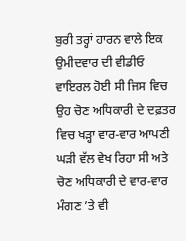ਬੁਰੀ ਤਰ੍ਹਾਂ ਹਾਰਨ ਵਾਲੇ ਇਕ ਉਮੀਦਵਾਰ ਦੀ ਵੀਡੀਓ ਵਾਇਰਲ ਹੋਈ ਸੀ ਜਿਸ ਵਿਚ ਉਹ ਚੋਣ ਅਧਿਕਾਰੀ ਦੇ ਦਫ਼ਤਰ ਵਿਚ ਖੜ੍ਹਾ ਵਾਰ-ਵਾਰ ਆਪਣੀ ਘੜੀ ਵੱਲ ਵੇਖ ਰਿਹਾ ਸੀ ਅਤੇ ਚੋਣ ਅਧਿਕਾਰੀ ਦੇ ਵਾਰ-ਵਾਰ ਮੰਗਣ ’ਤੇ ਵੀ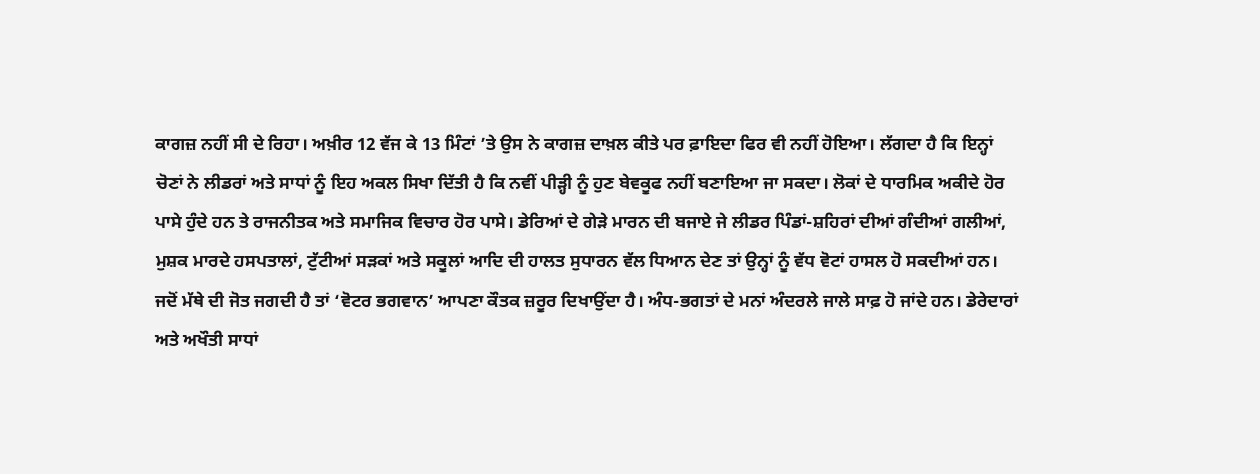ਕਾਗਜ਼ ਨਹੀਂ ਸੀ ਦੇ ਰਿਹਾ। ਅਖ਼ੀਰ 12 ਵੱਜ ਕੇ 13 ਮਿੰਟਾਂ ’ਤੇ ਉਸ ਨੇ ਕਾਗਜ਼ ਦਾਖ਼ਲ ਕੀਤੇ ਪਰ ਫ਼ਾਇਦਾ ਫਿਰ ਵੀ ਨਹੀਂ ਹੋਇਆ। ਲੱਗਦਾ ਹੈ ਕਿ ਇਨ੍ਹਾਂ ਚੋਣਾਂ ਨੇ ਲੀਡਰਾਂ ਅਤੇ ਸਾਧਾਂ ਨੂੰ ਇਹ ਅਕਲ ਸਿਖਾ ਦਿੱਤੀ ਹੈ ਕਿ ਨਵੀਂ ਪੀੜ੍ਹੀ ਨੂੰ ਹੁਣ ਬੇਵਕੂਫ ਨਹੀਂ ਬਣਾਇਆ ਜਾ ਸਕਦਾ। ਲੋਕਾਂ ਦੇ ਧਾਰਮਿਕ ਅਕੀਦੇ ਹੋਰ ਪਾਸੇ ਹੁੰਦੇ ਹਨ ਤੇ ਰਾਜਨੀਤਕ ਅਤੇ ਸਮਾਜਿਕ ਵਿਚਾਰ ਹੋਰ ਪਾਸੇ। ਡੇਰਿਆਂ ਦੇ ਗੇੜੇ ਮਾਰਨ ਦੀ ਬਜਾਏ ਜੇ ਲੀਡਰ ਪਿੰਡਾਂ-ਸ਼ਹਿਰਾਂ ਦੀਆਂ ਗੰਦੀਆਂ ਗਲੀਆਂ, ਮੁਸ਼ਕ ਮਾਰਦੇ ਹਸਪਤਾਲਾਂ, ਟੁੱਟੀਆਂ ਸੜਕਾਂ ਅਤੇ ਸਕੂਲਾਂ ਆਦਿ ਦੀ ਹਾਲਤ ਸੁਧਾਰਨ ਵੱਲ ਧਿਆਨ ਦੇਣ ਤਾਂ ਉਨ੍ਹਾਂ ਨੂੰ ਵੱਧ ਵੋਟਾਂ ਹਾਸਲ ਹੋ ਸਕਦੀਆਂ ਹਨ। ਜਦੋਂ ਮੱਥੇ ਦੀ ਜੋਤ ਜਗਦੀ ਹੈ ਤਾਂ ‘ਵੋਟਰ ਭਗਵਾਨ’ ਆਪਣਾ ਕੌਤਕ ਜ਼ਰੂਰ ਦਿਖਾਉਂਦਾ ਹੈ। ਅੰਧ-ਭਗਤਾਂ ਦੇ ਮਨਾਂ ਅੰਦਰਲੇ ਜਾਲੇ ਸਾਫ਼ ਹੋ ਜਾਂਦੇ ਹਨ। ਡੇਰੇਦਾਰਾਂ ਅਤੇ ਅਖੌਤੀ ਸਾਧਾਂ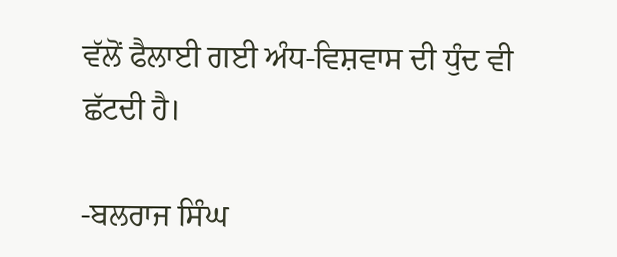ਵੱਲੋਂ ਫੈਲਾਈ ਗਈ ਅੰਧ-ਵਿਸ਼ਵਾਸ ਦੀ ਧੁੰਦ ਵੀ ਛੱਟਦੀ ਹੈ।

-ਬਲਰਾਜ ਸਿੰਘ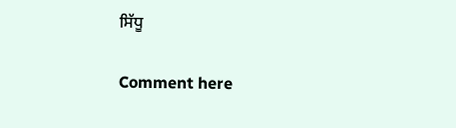ਸਿੱਧੂ

Comment here